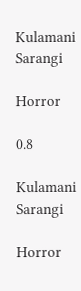Kulamani Sarangi

Horror

0.8

Kulamani Sarangi

Horror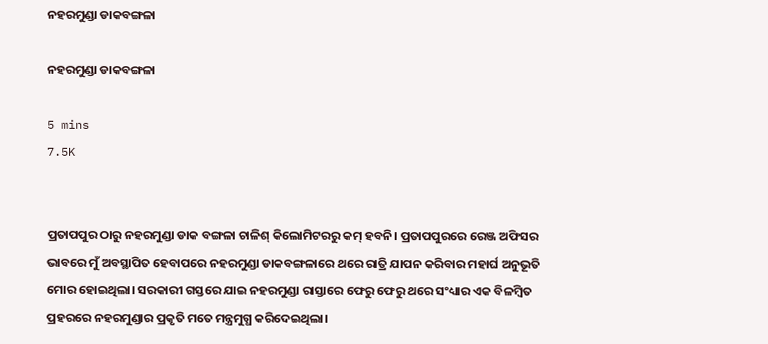ନହରମୁଣ୍ଡା ଡାକବଙ୍ଗଳା

ନହରମୁଣ୍ଡା ଡାକବଙ୍ଗଳା

5 mins
7.5K


ପ୍ରତାପପୁର ଠାରୁ ନହରମୁଣ୍ଡା ଡାକ ବଙ୍ଗଳା ଚାଳିଶ୍ କିଲୋମିଟରରୁ କମ୍ ହବନି। ପ୍ରତାପପୁରରେ ରେଞ୍ଜ ଅଫିସର ଭାବରେ ମୁଁ ଅବସ୍ଥାପିତ ହେବାପରେ ନହରମୁଣ୍ଡା ଡାକବଙ୍ଗଳାରେ ଥରେ ରାତ୍ରି ଯାପନ କରିବାର ମହାର୍ଘ ଅନୁଭୂତି ମୋର ହୋଇଥିଲା। ସରକାରୀ ଗସ୍ତରେ ଯାଇ ନହରମୁଣ୍ଡା ରାସ୍ତାରେ ଫେରୁ ଫେରୁ ଥରେ ସଂଧ୍ୟାର ଏକ ବିଳମ୍ବିତ ପ୍ରହରରେ ନହରମୁଣ୍ଡାର ପ୍ରକୃତି ମତେ ମନ୍ତ୍ରମୁଗ୍ଧ କରିଦେଇଥିଲା।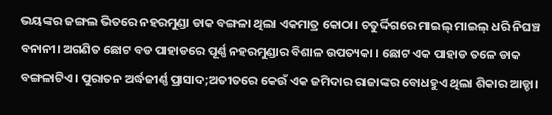ଭୟଙ୍କର ଜଙ୍ଗଲ ଭିତରେ ନହରମୁଣ୍ଡା ଡାକ ବଙ୍ଗଳା ଥିଲା ଏକମାତ୍ର କୋଠା। ଚତୁର୍ଦ୍ଦିଗରେ ମାଇଲ୍ ମାଇଲ୍ ଧରି ନିଘଞ୍ଚ ବନାନୀ। ଅଗଣିତ ଛୋଟ ବଡ ପାହାଡରେ ପୂର୍ଣ୍ଣ ନହରମୁଣ୍ଡାର ବିଶାଳ ଉପତ୍ୟକା । ଛୋଟ ଏକ ପାହାଡ ତଳେ ଡାକ ବଙ୍ଗଳାଟିଏ। ପୁରାତନ ଅର୍ଦ୍ଧଜୀର୍ଣ୍ଣ ପ୍ରାସାଦ;ଅତୀତରେ କେଉଁ ଏକ ଜମିଦାର ରାଜାଙ୍କର ବୋଧହୁଏ ଥିଲା ଶିକାର ଆଡ୍ଡା।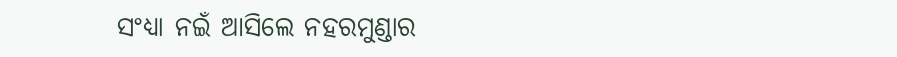ସଂଧ୍ୟା ନଇଁ ଆସିଲେ ନହରମୁଣ୍ଡାର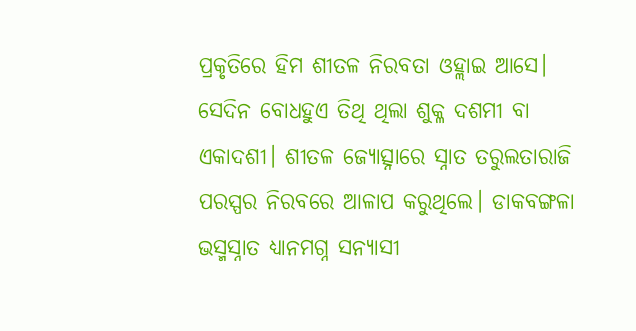ପ୍ରକୃତିରେ ହିମ ଶୀତଳ ନିରବତା ଓହ୍ଲାଇ ଆସେ। ସେଦିନ ବୋଧହୁଏ ତିଥି ଥିଲା ଶୁକ୍ଳ ଦଶମୀ ବା ଏକାଦଶୀ। ଶୀତଳ ଜ୍ୟୋତ୍ସ୍ନାରେ ସ୍ନାତ ତରୁଲତାରାଜି ପରସ୍ପର ନିରବରେ ଆଳାପ କରୁଥିଲେ। ଡାକବଙ୍ଗଳା ଭସ୍ମସ୍ନାତ ଧ୍ୟାନମଗ୍ନ ସନ୍ୟାସୀ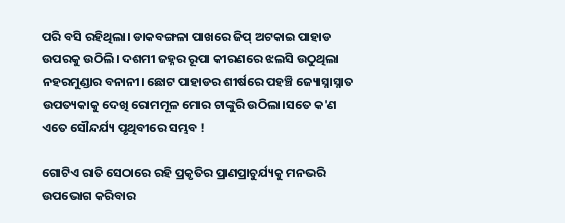ପରି ବସି ରହିଥିଲା। ଡାକବଙ୍ଗଳା ପାଖରେ ଜିପ୍ ଅଟକାଇ ପାହାଡ ଉପରକୁ ଉଠିଲି। ଦଶମୀ ଜହ୍ନର ରୂପା କୀରଣରେ ଝଲସି ଉଠୁଥିଲା ନହରମୁଣ୍ଡାର ବନାନୀ। ଛୋଟ ପାହାଡର ଶୀର୍ଷରେ ପହଞ୍ଚି ଜ୍ୟୋସ୍ନାସ୍ନାତ ଉପତ୍ୟକାକୁ ଦେଖି ରୋମମୂଳ ମୋର ଟାଙ୍କୁରି ଉଠିଲା।ସତେ କ'ଣ ଏତେ ସୌନ୍ଦର୍ଯ୍ୟ ପୃଥିବୀରେ ସମ୍ଭବ !

ଗୋଟିଏ ରାତି ସେଠାରେ ରହି ପ୍ରକୃତିର ପ୍ରାଣପ୍ରାଚୁର୍ଯ୍ୟକୁ ମନଭରି ଉପଭୋଗ କରିବାର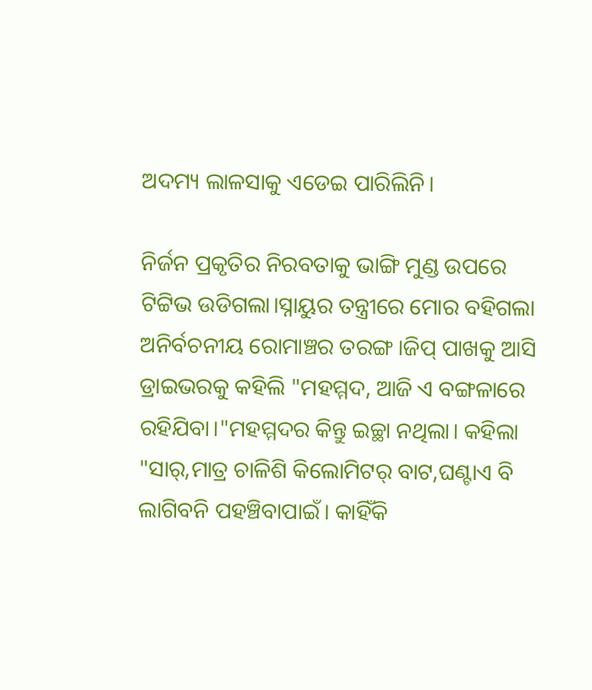ଅଦମ୍ୟ ଲାଳସାକୁ ଏଡେଇ ପାରିଲିନି।

ନିର୍ଜନ ପ୍ରକୃତିର ନିରବତାକୁ ଭାଙ୍ଗି ମୁଣ୍ଡ ଉପରେ ଟିଟ୍ଟିଭ ଉଡିଗଲା।ସ୍ନାୟୁର ତନ୍ତ୍ରୀରେ ମୋର ବହିଗଲା ଅନିର୍ବଚନୀୟ ରୋମାଞ୍ଚର ତରଙ୍ଗ।ଜିପ୍ ପାଖକୁ ଆସି ଡ୍ରାଇଭରକୁ କହିଲି "ମହମ୍ମଦ, ଆଜି ଏ ବଙ୍ଗଳାରେ ରହିଯିବା।"ମହମ୍ମଦର କିନ୍ତୁ ଇଚ୍ଛା ନଥିଲା। କହିଲା "ସାର୍,ମାତ୍ର ଚାଳିଶି କିଲୋମିଟର୍ ବାଟ,ଘଣ୍ଟାଏ ବି ଲାଗିବନି ପହଞ୍ଚିବାପାଇଁ। କାହିଁକି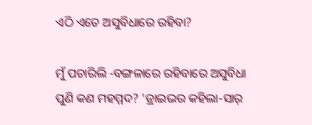ଏଠି ଏତେ ଅସୁବିଧାରେ ରହିବା?

ମୁଁ ପଚାରିଲି -ବଙ୍ଗଳାରେ ରହିବାରେ ଅସୁବିଧା ପୁଣି କଣ ମହମ୍ମଦ? 'ଡ୍ରାଇଭର କହିଲା-ସାର୍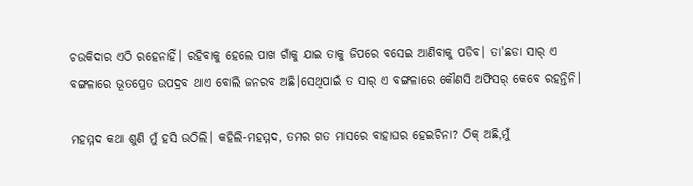ଚଉକିଦାର ଏଠି ରହେନାହିଁ। ରହିବାକୁ ହେଲେ ପାଖ ଗାଁକୁ ଯାଇ ତାକୁ ଜିପରେ ବସେଇ ଆଣିବାକୁ ପଡିବ। ତା'ଛଡା ସାର୍ ଏ ବଙ୍ଗଳାରେ ଭୂତପ୍ରେତ ଉପଦ୍ରବ ଥାଏ ବୋଲି ଜନରବ ଅଛି।ସେଥିପାଇଁ ତ ସାର୍ ଏ ବଙ୍ଗଳାରେ କୌଣସି ଅଫିସର୍ କେବେ ରହନ୍ତିନି।

ମହମ୍ମଦ କଥା ଶୁଣି ମୁଁ ହସି ଉଠିଲି। କହିଲି-ମହମ୍ମଦ, ତମର ଗତ ମାସରେ ବାହାଘର ହେଇଚିନା? ଠିକ୍ ଅଛି,ମୁଁ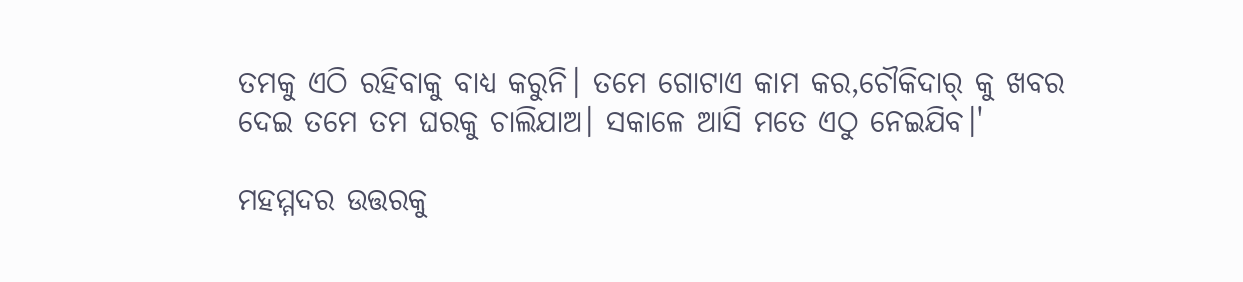ତମକୁ ଏଠି ରହିବାକୁ ବାଧ୍ୟ କରୁନି। ତମେ ଗୋଟାଏ କାମ କର,ଚୌକିଦାର୍ କୁ ଖବର ଦେଇ ତମେ ତମ ଘରକୁ ଚାଲିଯାଅ। ସକାଳେ ଆସି ମତେ ଏଠୁ ନେଇଯିବ।'

ମହମ୍ମଦର ଉତ୍ତରକୁ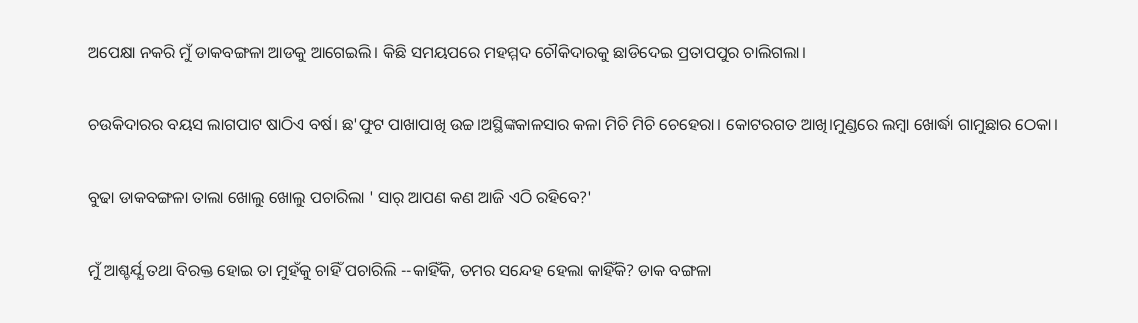ଅପେକ୍ଷା ନକରି ମୁଁ ଡାକବଙ୍ଗଳା ଆଡକୁ ଆଗେଇଲି। କିଛି ସମୟପରେ ମହମ୍ମଦ ଚୌକିଦାରକୁ ଛାଡିଦେଇ ପ୍ରତାପପୁର ଚାଲିଗଲା।

ଚଉକିଦାରର ବୟସ ଲାଗପାଟ ଷାଠିଏ ବର୍ଷ। ଛ'ଫୁଟ ପାଖାପାଖି ଉଚ୍ଚ।ଅସ୍ଥିଙ୍କକାଳସାର କଳା ମିଚି ମିଚି ଚେହେରା। କୋଟରଗତ ଆଖି।ମୁଣ୍ଡରେ ଲମ୍ବା ଖୋର୍ଦ୍ଧା ଗାମୁଛାର ଠେକା।

ବୁଢା ଡାକବଙ୍ଗଳା ତାଲା ଖୋଲୁ ଖୋଲୁ ପଚାରିଲା ' ସାର୍ ଆପଣ କଣ ଆଜି ଏଠି ରହିବେ?'

ମୁଁ ଆଶ୍ଚର୍ଯ୍ଯ ତଥା ବିରକ୍ତ ହୋଇ ତା ମୁହଁକୁ ଚାହିଁ ପଚାରିଲି --କାହିଁକି, ତମର ସନ୍ଦେହ ହେଲା କାହିଁକି? ଡାକ ବଙ୍ଗଳା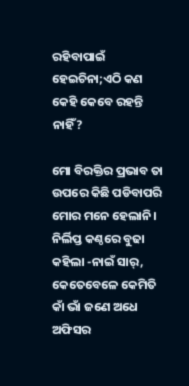ରହିବାପାଇଁ ହେଇଚିନା;ଏଠି କଣ କେହି କେବେ ରହନ୍ତି ନାହିଁ?

ମୋ ବିରକ୍ତିର ପ୍ରଭାବ ତା ଉପରେ କିଛି ପଡିବାପରି ମୋର ମନେ ହେଲାନି। ନିର୍ଲିପ୍ତ କଣ୍ଠରେ ବୁଢା କହିଲା -ନାଇଁ ସାର୍, କେତେବେଳେ କେମିତି କାଁ ଭାଁ ଜଣେ ଅଧେ ଅଫିସର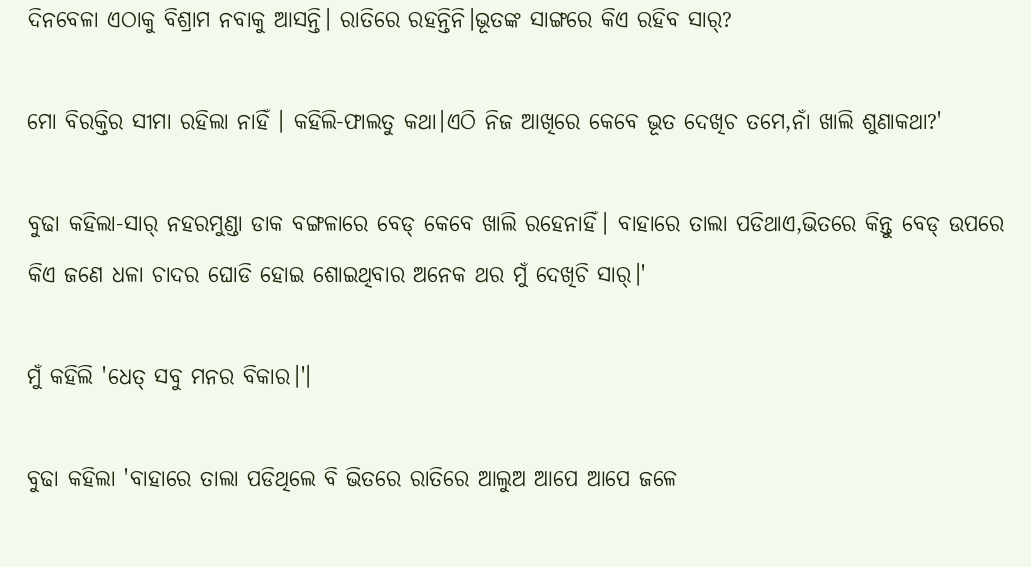ଦିନବେଳା ଏଠାକୁ ବିଶ୍ରାମ ନବାକୁ ଆସନ୍ତି। ରାତିରେ ରହନ୍ତିନି।ଭୂତଙ୍କ ସାଙ୍ଗରେ କିଏ ରହିବ ସାର୍?

ମୋ ବିରକ୍ତିର ସୀମା ରହିଲା ନାହିଁ । କହିଲି-ଫାଲତୁ କଥା।ଏଠି ନିଜ ଆଖିରେ କେବେ ଭୂତ ଦେଖିଚ ତମେ,ନାଁ ଖାଲି ଶୁଣାକଥା?'

ବୁଢା କହିଲା-ସାର୍ ନହରମୁଣ୍ଡା ଡାକ ବଙ୍ଗଳାରେ ବେଡ୍ କେବେ ଖାଲି ରହେନାହିଁ। ବାହାରେ ତାଲା ପଡିଥାଏ,ଭିତରେ କିନ୍ତୁ ବେଡ୍ ଉପରେ କିଏ ଜଣେ ଧଳା ଚାଦର ଘୋଡି ହୋଇ ଶୋଇଥିବାର ଅନେକ ଥର ମୁଁ ଦେଖିଚି ସାର୍।'

ମୁଁ କହିଲି 'ଧେତ୍ ସବୁ ମନର ବିକାର।'।

ବୁଢା କହିଲା 'ବାହାରେ ତାଲା ପଡିଥିଲେ ବି ଭିତରେ ରାତିରେ ଆଲୁଅ ଆପେ ଆପେ ଜଳେ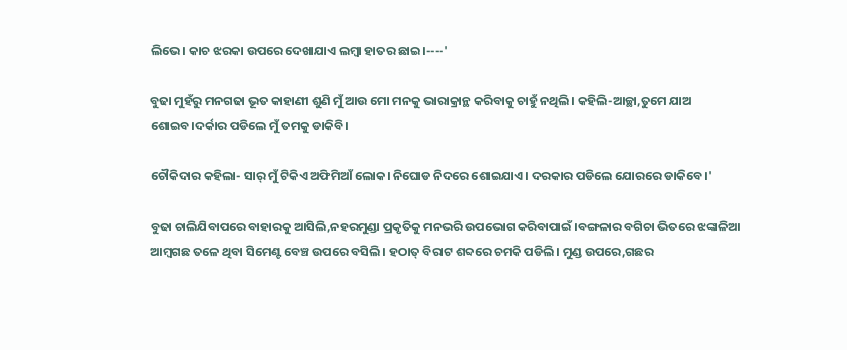ଲିଭେ। କାଚ ଝରକା ଉପରେ ଦେଖାଯାଏ ଲମ୍ବା ହାତର ଛାଇ।----'

ବୁଢା ମୁହଁରୁ ମନଗଢା ଭୂତ କାହାଣୀ ଶୁଣି ମୁଁ ଆଉ ମୋ ମନକୁ ଭାରାକ୍ରାନ୍ଥ କରିବାକୁ ଚାହୁଁ ନଥିଲି। କହିଲି-ଆଚ୍ଛା,ତୁମେ ଯାଅ ଶୋଇବ।ଦର୍କାର ପଡିଲେ ମୁଁ ତମକୁ ଡାକିବି।

ଚୌକିଦାର କହିଲା- ସାର୍ ମୁଁ ଟିକିଏ ଅଫିମିଆଁ ଲୋକ। ନିଘୋଡ ନିଦରେ ଶୋଇଯାଏ। ଦରକାର ପଡିଲେ ଯୋରରେ ଡାକିବେ।'

ବୁଢା ଚାଲିଯିବାପରେ ବାହାରକୁ ଆସିଲି,ନହରମୁଣ୍ଡା ପ୍ରକୃତିକୁ ମନଭରି ଉପଭୋଗ କରିବାପାଇଁ ।ବଙ୍ଗଳାର ବଗିଚା ଭିତରେ ଝଙ୍କାଳିଆ ଆମ୍ବଗଛ ତଳେ ଥିବା ସିମେଣ୍ଟ ବେଞ୍ଚ ଉପରେ ବସିଲି। ହଠାତ୍ ବିରାଟ ଶବ୍ଦରେ ଚମକି ପଡିଲି। ମୁଣ୍ଡ ଉପରେ,ଗଛର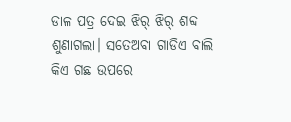ଡାଳ ପତ୍ର ଦେଇ ଝିର୍ ଝିର୍ ଶବ୍ଦ ଶୁଣାଗଲା। ସତେଅବା ଗାଡିଏ ବାଲି କିଏ ଗଛ ଉପରେ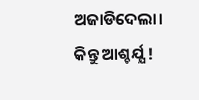ଅଜାଡିଦେଲା। କିନ୍ତୁ ଆଶ୍ଚର୍ଯ୍ଯ !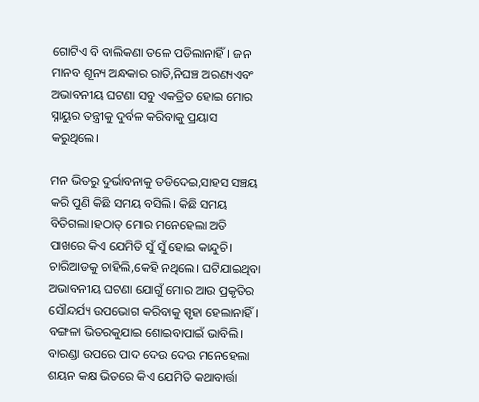ଗୋଟିଏ ବି ବାଲିକଣା ତଳେ ପଡିଲାନାହିଁ। ଜନ ମାନବ ଶୂନ୍ୟ ଅନ୍ଧକାର ରାତି,ନିଘଞ୍ଚ ଅରଣ୍ୟଏବଂ ଅଭାବନୀୟ ଘଟଣା ସବୁ ଏକତ୍ରିତ ହୋଇ ମୋର ସ୍ନାୟୁର ତନ୍ତ୍ରୀକୁ ଦୁର୍ବଳ କରିବାକୁ ପ୍ରୟାସ କରୁଥିଲେ।

ମନ ଭିତରୁ ଦୁର୍ଭାବନାକୁ ତଡିଦେଇ,ସାହସ ସଞ୍ଚୟ କରି ପୁଣି କିଛି ସମୟ ବସିଲି। କିଛି ସମୟ ବିତିଗଲା।ହଠାତ୍ ମୋର ମନେହେଲା ଅତି ପାଖରେ କିଏ ଯେମିତି ସୁଁ ସୁଁ ହୋଇ କାନ୍ଦୁଚି। ଚାରିଆଡକୁ ଚାହିଲି,କେହି ନଥିଲେ। ଘଟିଯାଇଥିବା ଅଭାବନୀୟ ଘଟଣା ଯୋଗୁଁ ମୋର ଆଉ ପ୍ରକୃତିର ସୌନ୍ଦର୍ଯ୍ୟ ଉପଭୋଗ କରିବାକୁ ସ୍ପୃହା ହେଲାନାହିଁ। ବଙ୍ଗଳା ଭିତରକୁଯାଇ ଶୋଇବାପାଇଁ ଭାବିଲି। ବାରଣ୍ଡା ଉପରେ ପାଦ ଦେଉ ଦେଉ ମନେହେଲା ଶୟନ କକ୍ଷ ଭିତରେ କିଏ ଯେମିତି କଥାବାର୍ତ୍ତା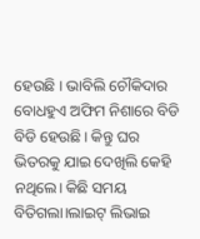ହେଉଛି । ଭାବିଲି ଚୌକିଦାର ବୋଧହୁଏ ଅଫିମ ନିଶାରେ ବିଡି ବିଡି ହେଉଛି। କିନ୍ତୁ ଘର ଭିତରକୁ ଯାଇ ଦେଖିଲି କେହି ନଥିଲେ। କିଛି ସମୟ ବିତିଗଲା।ଲାଇଟ୍ ଲିଭାଇ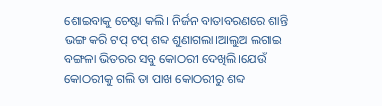ଶୋଇବାକୁ ଚେଷ୍ଟା କଲି। ନିର୍ଜନ ବାତାବରଣରେ ଶାନ୍ତି ଭଙ୍ଗ କରି ଟପ୍ ଟପ୍ ଶବ୍ଦ ଶୁଣାଗଲା।ଆଲୁଅ ଲଗାଇ ବଙ୍ଗଳା ଭିତରର ସବୁ କୋଠରୀ ଦେଖିଲି।ଯେଉଁ କୋଠରୀକୁ ଗଲି ତା ପାଖ କୋଠରୀରୁ ଶବ୍ଦ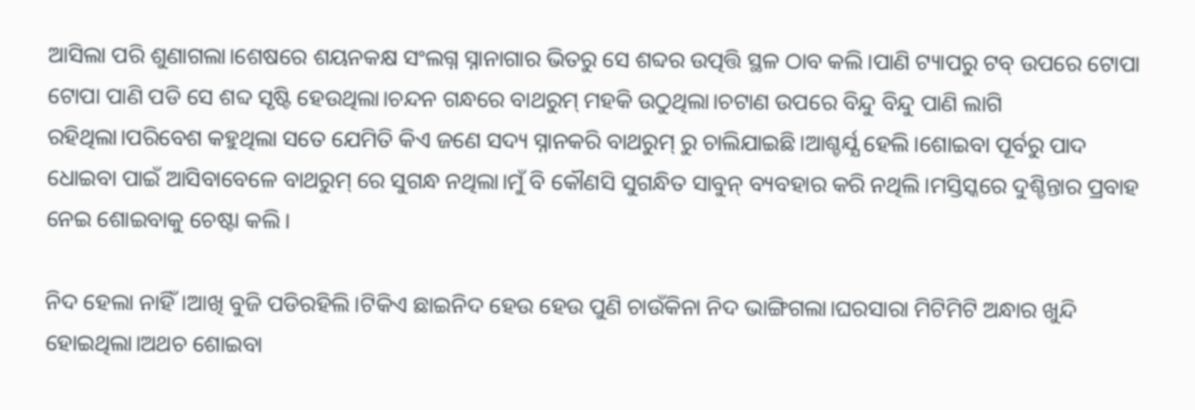ଆସିଲା ପରି ଶୁଣାଗଲା।ଶେଷରେ ଶୟନକକ୍ଷ ସଂଲଗ୍ନ ସ୍ନାନାଗାର ଭିତରୁ ସେ ଶବ୍ଦର ଉତ୍ପତ୍ତି ସ୍ଥଳ ଠାବ କଲି।ପାଣି ଟ୍ୟାପରୁ ଟବ୍ ଉପରେ ଟୋପା ଟୋପା ପାଣି ପଡି ସେ ଶବ୍ଦ ସୃଷ୍ଟି ହେଉଥିଲା।ଚନ୍ଦନ ଗନ୍ଧରେ ବାଥରୁମ୍ ମହକି ଉଠୁଥିଲା।ଚଟାଣ ଉପରେ ବିନ୍ଦୁ ବିନ୍ଦୁ ପାଣି ଲାଗି ରହିଥିଲା।ପରିବେଶ କହୁଥିଲା ସତେ ଯେମିତି କିଏ ଜଣେ ସଦ୍ୟ ସ୍ନାନକରି ବାଥରୁମ୍ ରୁ ଚାଲିଯାଇଛି।ଆଶ୍ଚର୍ଯ୍ଯ ହେଲି।ଶୋଇବା ପୂର୍ବରୁ ପାଦ ଧୋଇବା ପାଇଁ ଆସିବାବେଳେ ବାଥରୁମ୍ ରେ ସୁଗନ୍ଧ ନଥିଲା।ମୁଁ ବି କୌଣସି ସୁଗନ୍ଧିତ ସାବୁନ୍ ବ୍ୟବହାର କରି ନଥିଲି।ମସ୍ତିସ୍କରେ ଦୁଶ୍ଚିନ୍ତାର ପ୍ରବାହ ନେଇ ଶୋଇବାକୁ ଚେଷ୍ଟା କଲି।

ନିଦ ହେଲା ନାହିଁ।ଆଖି ବୁଜି ପଡିରହିଲି।ଟିକିଏ ଛାଇନିଦ ହେଉ ହେଉ ପୁଣି ଚାଉଁକିନା ନିଦ ଭାଙ୍ଗିଗଲା।ଘରସାରା ମିଟିମିଟି ଅନ୍ଧାର ଖୁନ୍ଦି ହୋଇଥିଲା।ଅଥଚ ଶୋଇବା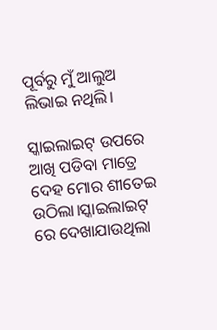ପୂର୍ବରୁ ମୁଁ ଆଲୁଅ ଲିଭାଇ ନଥିଲି।

ସ୍କାଇଲାଇଟ୍ ଉପରେ ଆଖି ପଡିବା ମାତ୍ରେ ଦେହ ମୋର ଶୀତେଇ ଉଠିଲା।ସ୍କାଇଲାଇଟ୍ ରେ ଦେଖାଯାଉଥିଲା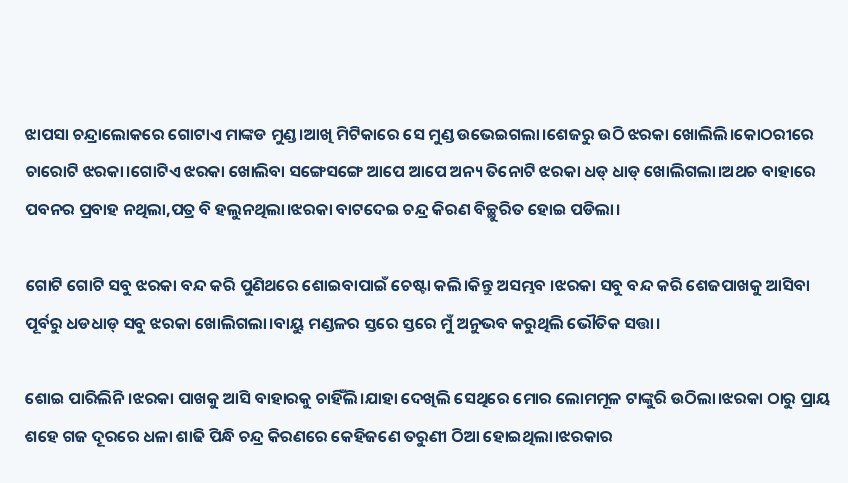ଝାପସା ଚନ୍ଦ୍ରାଲୋକରେ ଗୋଟାଏ ମାଙ୍କଡ ମୁଣ୍ଡ।ଆଖି ମିଟିକାରେ ସେ ମୁଣ୍ଡ ଉଭେଇଗଲା।ଶେଜରୁ ଉଠି ଝରକା ଖୋଲିଲି।କୋଠରୀରେ ଚାରୋଟି ଝରକା।ଗୋଟିଏ ଝରକା ଖୋଲିବା ସଙ୍ଗେସଙ୍ଗେ ଆପେ ଆପେ ଅନ୍ୟ ତିନୋଟି ଝରକା ଧଡ୍ ଧାଡ୍ ଖୋଲିଗଲା।ଅଥଚ ବାହାରେ ପବନର ପ୍ରବାହ ନଥିଲା,ପତ୍ର ବି ହଲୁନଥିଲା।ଝରକା ବାଟଦେଇ ଚନ୍ଦ୍ର କିରଣ ବିଚ୍ଛୁରିତ ହୋଇ ପଡିଲା।

ଗୋଟି ଗୋଟି ସବୁ ଝରକା ବନ୍ଦ କରି ପୁଣିଥରେ ଶୋଇବାପାଇଁ ଚେଷ୍ଟା କଲି।କିନ୍ତୁ ଅସମ୍ଭବ ।ଝରକା ସବୁ ବନ୍ଦ କରି ଶେଜପାଖକୁ ଆସିବା ପୂର୍ବରୁ ଧଡଧାଡ୍ ସବୁ ଝରକା ଖୋଲିଗଲା।ବାୟୁ ମଣ୍ଡଳର ସ୍ତରେ ସ୍ତରେ ମୁଁ ଅନୁଭବ କରୁଥିଲି ଭୌତିକ ସତ୍ତା।

ଶୋଇ ପାରିଲିନି।ଝରକା ପାଖକୁ ଆସି ବାହାରକୁ ଚାହିଁଲି।ଯାହା ଦେଖିଲି ସେଥିରେ ମୋର ଲୋମମୂଳ ଟାଙ୍କୁରି ଉଠିଲା।ଝରକା ଠାରୁ ପ୍ରାୟ ଶହେ ଗଜ ଦୂରରେ ଧଳା ଶାଢି ପିନ୍ଧି ଚନ୍ଦ୍ର କିରଣରେ କେହିଜଣେ ତରୁଣୀ ଠିଆ ହୋଇଥିଲା।ଝରକାର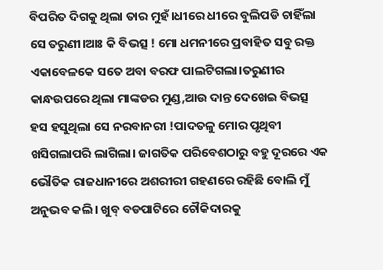ବିପରିତ ଦିଗକୁ ଥିଲା ତାର ମୁହଁ।ଧୀରେ ଧୀରେ ବୁଲିପଡି ଚାହିଁଲା ସେ ତରୁଣୀ।ଆଃ କି ବିଭତ୍ସ ! ମୋ ଧମନୀରେ ପ୍ରବାହିତ ସବୁ ରକ୍ତ ଏକାବେଳକେ ସତେ ଅବା ବରଫ ପାଲଟିଗଲା।ତରୁଣୀର କାନ୍ଧଉପରେ ଥିଲା ମାଙ୍କଡର ମୁଣ୍ଡ,ଆଉ ଦାନ୍ତ ଦେଖେଇ ବିଭତ୍ସ ହସ ହସୁଥିଲା ସେ ନରବାନରୀ !ପାଦତଳୁ ମୋର ପୃଥିବୀ ଖସିଗଲାପରି ଲାଗିଲା। ଜାଗତିକ ପରିବେଶଠାରୁ ବହୁ ଦୂରରେ ଏକ ଭୌତିକ ରାଜଧାନୀରେ ଅଶରୀରୀ ଗହଣରେ ରହିଛି ବୋଲି ମୁଁ ଅନୁଭବ କଲି। ଖୁବ୍ ବଡପାଟିରେ ଚୌକିଦାରକୁ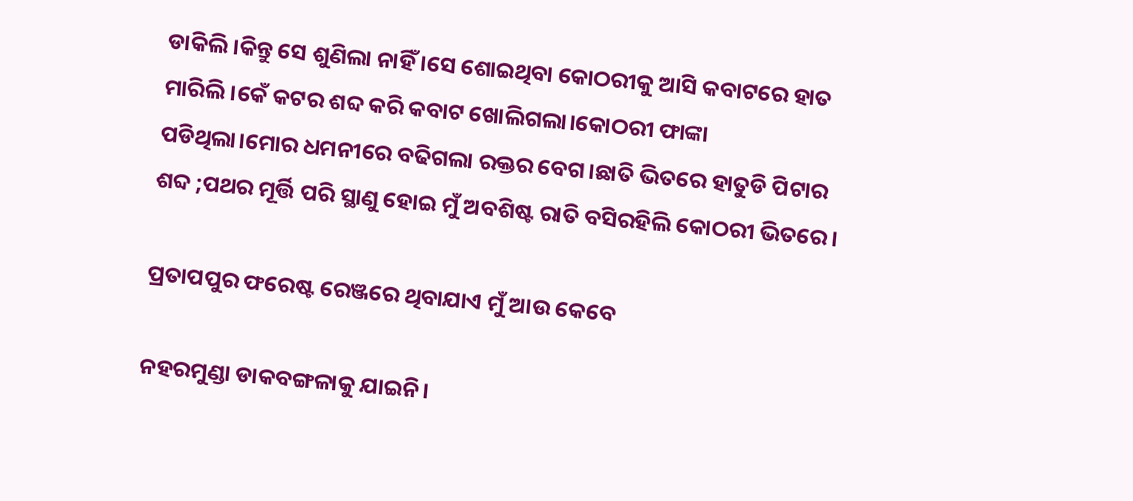ଡାକିଲି।କିନ୍ତୁ ସେ ଶୁଣିଲା ନାହିଁ ।ସେ ଶୋଇଥିବା କୋଠରୀକୁ ଆସି କବାଟରେ ହାତ ମାରିଲି।କେଁ କଟର ଶବ୍ଦ କରି କବାଟ ଖୋଲିଗଲା।କୋଠରୀ ଫାଙ୍କା ପଡିଥିଲା।ମୋର ଧମନୀରେ ବଢିଗଲା ରକ୍ତର ବେଗ।ଛାତି ଭିତରେ ହାତୁଡି ପିଟାର ଶବ୍ଦ ;ପଥର ମୂର୍ତ୍ତି ପରି ସ୍ଥାଣୁ ହୋଇ ମୁଁ ଅବଶିଷ୍ଟ ରାତି ବସିରହିଲି କୋଠରୀ ଭିତରେ।

ପ୍ରତାପପୁର ଫରେଷ୍ଟ ରେଞ୍ଜରେ ଥିବାଯାଏ ମୁଁ ଆଉ କେବେ

ନହରମୁଣ୍ଡା ଡାକବଙ୍ଗଳାକୁ ଯାଇନି।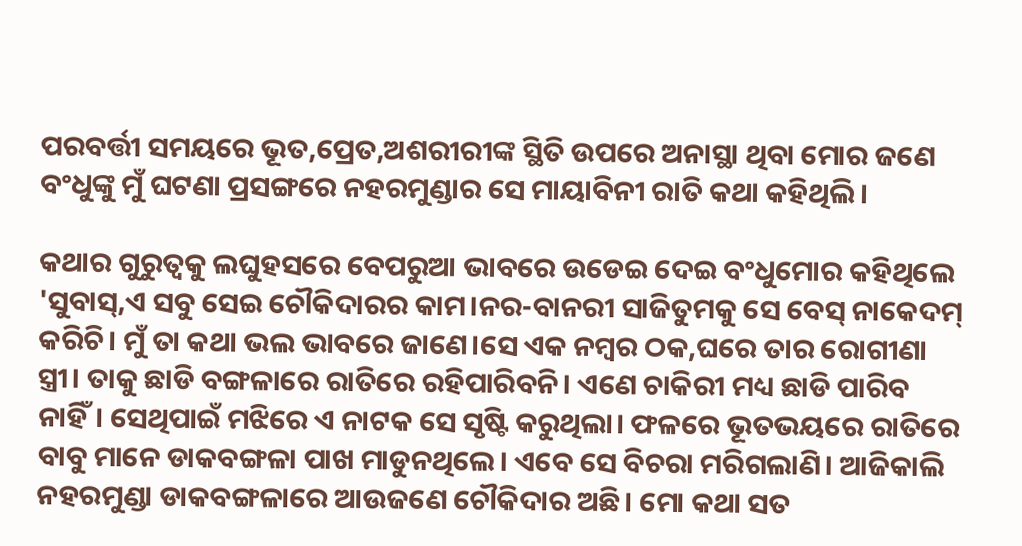ପରବର୍ତ୍ତୀ ସମୟରେ ଭୂତ,ପ୍ରେତ,ଅଶରୀରୀଙ୍କ ସ୍ଥିତି ଉପରେ ଅନାସ୍ଥା ଥିବା ମୋର ଜଣେ ବଂଧୁଙ୍କୁ ମୁଁ ଘଟଣା ପ୍ରସଙ୍ଗରେ ନହରମୁଣ୍ଡାର ସେ ମାୟାବିନୀ ରାତି କଥା କହିଥିଲି।

କଥାର ଗୁରୁତ୍ବକୁ ଲଘୁହସରେ ବେପରୁଆ ଭାବରେ ଉଡେଇ ଦେଇ ବଂଧୁମୋର କହିଥିଲେ 'ସୁବାସ୍,ଏ ସବୁ ସେଇ ଚୌକିଦାରର କାମ।ନର-ବାନରୀ ସାଜିତୁମକୁ ସେ ବେସ୍ ନାକେଦମ୍ କରିଚି। ମୁଁ ତା କଥା ଭଲ ଭାବରେ ଜାଣେ।ସେ ଏକ ନମ୍ବର ଠକ,ଘରେ ତାର ରୋଗୀଣା ସ୍ତ୍ରୀ। ତାକୁ ଛାଡି ବଙ୍ଗଳାରେ ରାତିରେ ରହିପାରିବନି। ଏଣେ ଚାକିରୀ ମଧ୍ୟ ଛାଡି ପାରିବ ନାହିଁ। ସେଥିପାଇଁ ମଝିରେ ଏ ନାଟକ ସେ ସୃଷ୍ଟି କରୁଥିଲା। ଫଳରେ ଭୂତଭୟରେ ରାତିରେ ବାବୁ ମାନେ ଡାକବଙ୍ଗଳା ପାଖ ମାଡୁନଥିଲେ। ଏବେ ସେ ବିଚରା ମରିଗଲାଣି। ଆଜିକାଲି ନହରମୁଣ୍ଡା ଡାକବଙ୍ଗଳାରେ ଆଉଜଣେ ଚୌକିଦାର ଅଛି। ମୋ କଥା ସତ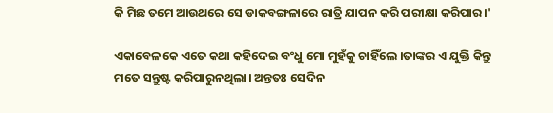କି ମିଛ ତମେ ଆଉଥରେ ସେ ଡାକବଙ୍ଗଳାରେ ରାତ୍ରି ଯାପନ କରି ପରୀକ୍ଷା କରିପାର।'

ଏକାବେଳକେ ଏତେ କଥା କହିଦେଇ ବଂଧୁ ମୋ ମୁହଁକୁ ଚାହିଁଲେ ।ତାଙ୍କର ଏ ଯୁକ୍ତି କିନ୍ତୁ ମତେ ସନ୍ତୁଷ୍ଟ କରିପାରୁନଥିଲା। ଅନ୍ତତଃ ସେଦିନ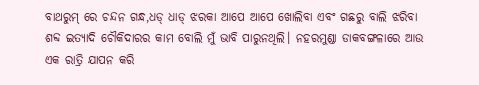ବାଥରୁମ୍ ରେ ଚନ୍ଦନ ଗନ୍ଧ,ଧଡ୍ ଧାଡ୍ ଝରକା ଆପେ ଆପେ ଖୋଲିବା ଏବଂ ଗଛରୁ ବାଲି ଝରିବା ଶବ୍ଦ ଇତ୍ୟାଦି ଚୌକିଦାରର କାମ ବୋଲି ମୁଁ ଭାବି ପାରୁନଥିଲି। ନହରମୁଣ୍ଡା ଡାକବଙ୍ଗଳାରେ ଆଉ ଏକ ରାତ୍ରି ଯାପନ କରି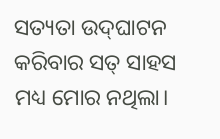ସତ୍ୟତା ଉଦ୍‌ଘାଟନ କରିବାର ସତ୍ ସାହସ ମଧ୍ୟ ମୋର ନଥିଲା।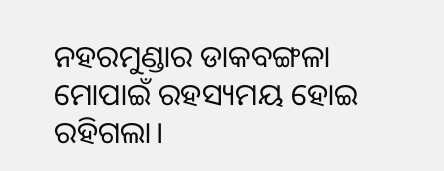ନହରମୁଣ୍ଡାର ଡାକବଙ୍ଗଳା ମୋପାଇଁ ରହସ୍ୟମୟ ହୋଇ ରହିଗଲା।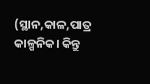(ସ୍ଥାନ,କାଳ,ପାତ୍ର କାଳ୍ପନିକ। କିନ୍ତୁ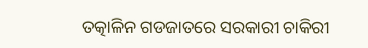ତତ୍କାଳିନ ଗଡଜାତରେ ସରକାରୀ ଚାକିରୀ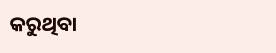କରୁଥିବା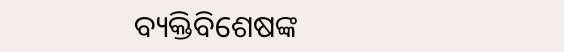ବ୍ୟକ୍ତିବିଶେଷଙ୍କ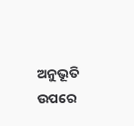ଅନୁଭୂତି ଉପରେ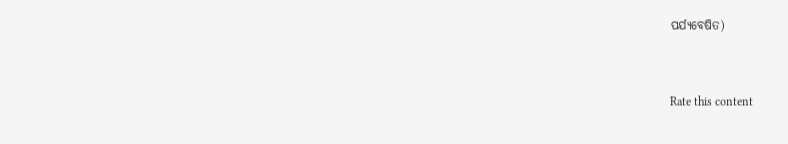ପର୍ଯ୍ଯବେଷିତ)


Rate this content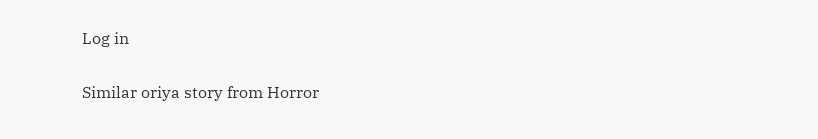Log in

Similar oriya story from Horror